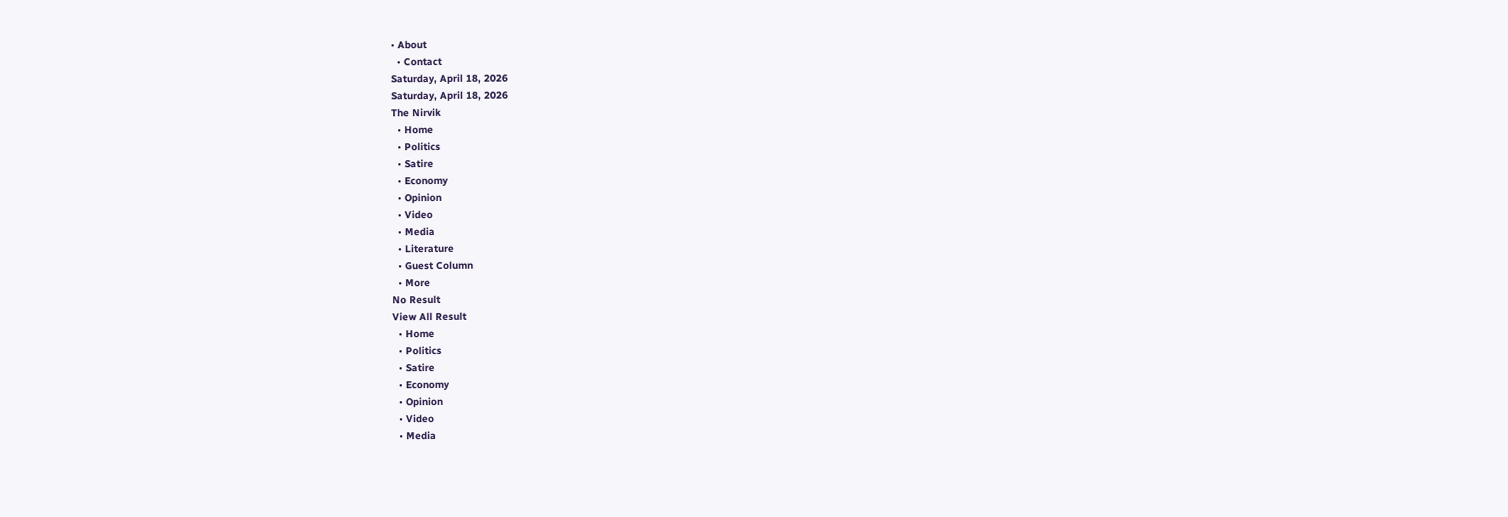• About
  • Contact
Saturday, April 18, 2026
Saturday, April 18, 2026
The Nirvik
  • Home
  • Politics
  • Satire
  • Economy
  • Opinion
  • Video
  • Media
  • Literature
  • Guest Column
  • More
No Result
View All Result
  • Home
  • Politics
  • Satire
  • Economy
  • Opinion
  • Video
  • Media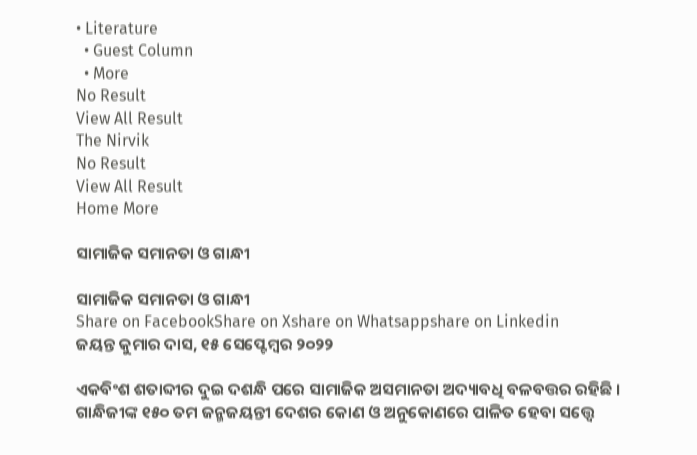• Literature
  • Guest Column
  • More
No Result
View All Result
The Nirvik
No Result
View All Result
Home More

ସାମାଜିକ ସମାନତା ଓ ଗାନ୍ଧୀ

ସାମାଜିକ ସମାନତା ଓ ଗାନ୍ଧୀ
Share on FacebookShare on Xshare on Whatsappshare on Linkedin
ଜୟନ୍ତ କୁମାର ଦାସ, ୧୫ ସେପ୍ଟେମ୍ବର ୨୦୨୨

ଏକବିଂଶ ଶତାବ୍ଦୀର ଦୁଇ ଦଶନ୍ଧି ପରେ ସାମାଜିକ ଅସମାନତା ଅଦ୍ୟାବଧି ବଳବତ୍ତର ରହିଛି । ଗାନ୍ଧିଜୀଙ୍କ ୧୫୦ ତମ ଜନ୍ମଜୟନ୍ତୀ ଦେଶର କୋଣ ଓ ଅନୁକୋଣରେ ପାଳିତ ହେବା ସତ୍ତ୍ୱେ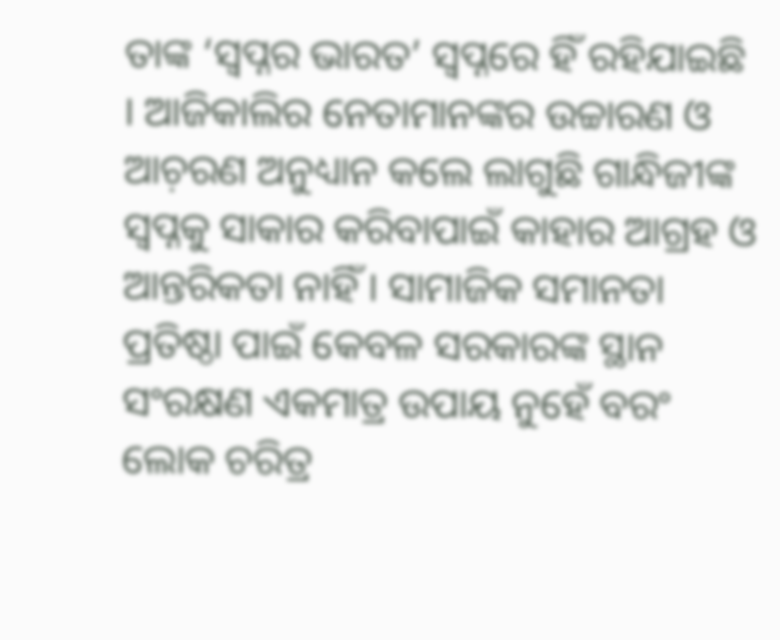ତାଙ୍କ ‘ସ୍ୱପ୍ନର ଭାରତ’ ସ୍ୱପ୍ନରେ ହିଁ ରହିଯାଇଛି । ଆଜିକାଲିର ନେତାମାନଙ୍କର ଉଚ୍ଚାରଣ ଓ ଆଚ଼ରଣ ଅନୁଧ୍ୟାନ କଲେ ଲାଗୁଛି ଗାନ୍ଧିଜୀଙ୍କ ସ୍ୱପ୍ନକୁ ସାକାର କରିବାପାଇଁ କାହାର ଆଗ୍ରହ ଓ ଆନ୍ତରିକତା ନାହିଁ । ସାମାଜିକ ସମାନତା ପ୍ରତିଷ୍ଠା ପାଇଁ କେବଳ ସରକାରଙ୍କ ସ୍ଥାନ ସଂରକ୍ଷଣ ଏକମାତ୍ର ଉପାୟ ନୁହେଁ ବରଂ ଲୋକ ଚରିତ୍ର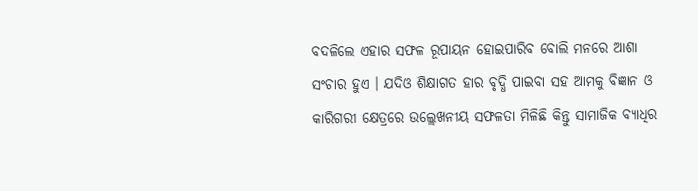ବଦଳିଲେ ଏହାର ସଫଳ ରୂପାୟନ ହୋଇପାରିବ ବୋଲି ମନରେ ଆଶା ସଂଚାର ହୁଏ । ଯଦିଓ ଶିକ୍ଷାଗତ ହାର ବୃଦ୍ଧି ପାଇବା ସହ ଆମକୁ ବିଜ୍ଞାନ ଓ କାରିଗରୀ କ୍ଷେତ୍ରରେ ଉଲ୍ଲେଖନୀୟ ସଫଳତା ମିଳିଛି କିନ୍ତୁ ସାମାଜିକ ବ୍ୟାଧିର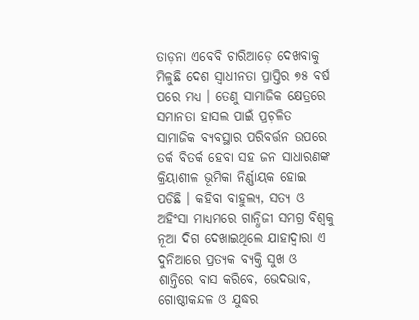ତାଡ଼ନା ଏବେବି ଚାରିଆଡ଼େ ଦେଖବାକୁ ମିଳୁଛି ଦେଶ ସ୍ୱାଧୀନତା ପ୍ରାପ୍ତିର ୭୫ ବର୍ଷ ପରେ ମଧ୍ୟ । ତେଣୁ ସାମାଜିକ କ୍ଷେତ୍ରରେ ସମାନତା ହାସଲ ପାଇଁ ପ୍ରଚ଼ଳିତ ସାମାଜିକ ବ୍ୟବସ୍ଥାର ପରିବର୍ତ୍ତନ ଉପରେ ତର୍କ ବିତର୍କ ହେବା ସହ ଜନ ସାଧାରଣଙ୍କ କ୍ରିୟାଶୀଳ ଭୂମିକା ନିର୍ଣ୍ଣାୟକ ହୋଇ ପଡିଛି । କହିବା ବାହୁଲ୍ୟ, ସତ୍ୟ ଓ ଅହିଂସା ମାଧ୍ୟମରେ ଗାନ୍ଧିଜୀ ସମଗ୍ର ବିଶ୍ୱକୁ ନୂଆ ଦିଗ ଦେଖାଇଥିଲେ ଯାହାଦ୍ୱାରା ଏ ଦୁନିଆରେ ପ୍ରତ୍ୟକ ବ୍ୟକ୍ତି ସୁଖ ଓ ଶାନ୍ତିରେ ବାସ କରିବେ, ଭେଦଭାବ, ଗୋଷ୍ଠୀକନ୍ଦଳ ଓ ଯୁଦ୍ଧର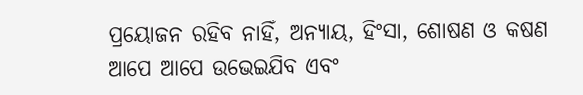ପ୍ରୟୋଜନ ରହିବ ନାହିଁ, ଅନ୍ୟାୟ, ହିଂସା, ଶୋଷଣ ଓ କଷଣ ଆପେ ଆପେ ଉଭେଇଯିବ ଏବଂ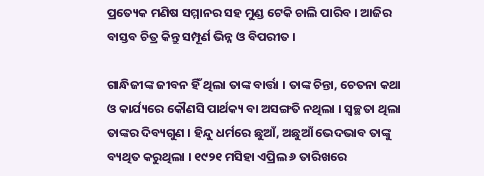ପ୍ରତ୍ୟେକ ମଣିଷ ସମ୍ମାନର ସହ ମୁଣ୍ଡ ଟେକି ଚାଲି ପାରିବ । ଆଜିର ବାସ୍ତବ ଚିତ୍ର କିନ୍ତୁ ସମ୍ପୂର୍ଣ ଭିନ୍ନ ଓ ବିପରୀତ ।

ଗାନ୍ଧିଜୀଙ୍କ ଜୀବନ ହିଁ ଥିଲା ତାଙ୍କ ବାର୍ତ୍ତା । ତାଙ୍କ ଚିନ୍ତା, ଚେତନା କଥା ଓ କାର୍ଯ୍ୟରେ କୌଣସି ପାର୍ଥକ୍ୟ ବା ଅସଙ୍ଗତି ନଥିଲା । ସ୍ୱଚ୍ଛତା ଥିଲା ତାଙ୍କର ଦିବ୍ୟଗୁଣ । ହିନ୍ଦୁ ଧର୍ମରେ ଛୁଆଁ, ଅଛୁଆଁ ଭେଦଭାବ ତାଙ୍କୁ ବ୍ୟଥିତ କରୁଥିଲା । ୧୯୨୧ ମସିହା ଏପ୍ରିଲ ୬ ତାରିଖରେ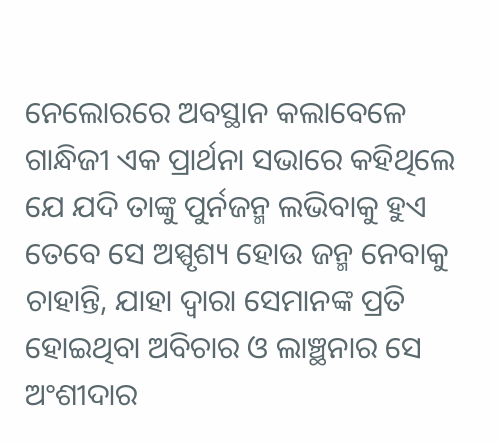ନେଲୋରରେ ଅବସ୍ଥାନ କଲାବେଳେ ଗାନ୍ଧିଜୀ ଏକ ପ୍ରାର୍ଥନା ସଭାରେ କହିଥିଲେ ଯେ ଯଦି ତାଙ୍କୁ ପୁର୍ନଜନ୍ମ ଲଭିବାକୁ ହୁଏ ତେବେ ସେ ଅସ୍ପୃଶ୍ୟ ହୋଉ ଜନ୍ମ ନେବାକୁ ଚାହାନ୍ତି, ଯାହା ଦ୍ୱାରା ସେମାନଙ୍କ ପ୍ରତି ହୋଇଥିବା ଅବିଚାର ଓ ଲାଞ୍ଛନାର ସେ ଅଂଶୀଦାର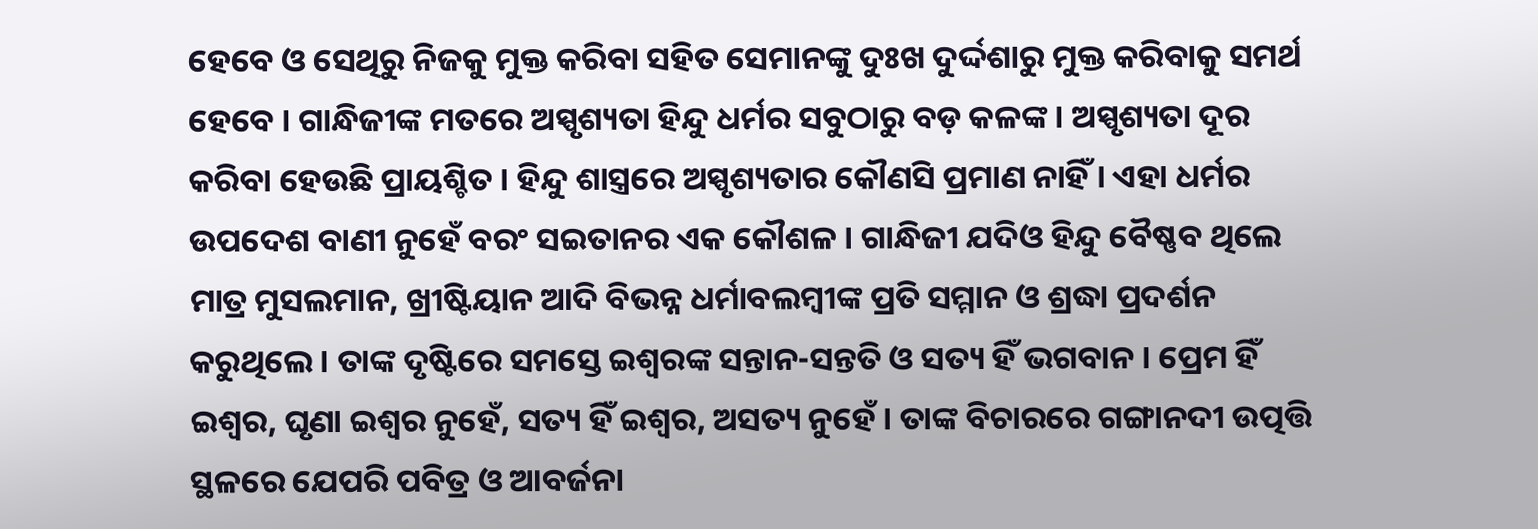ହେବେ ଓ ସେଥିରୁ ନିଜକୁ ମୁକ୍ତ କରିବା ସହିତ ସେମାନଙ୍କୁ ଦୁଃଖ ଦୁର୍ଦ୍ଦଶାରୁ ମୁକ୍ତ କରିବାକୁ ସମର୍ଥ ହେବେ । ଗାନ୍ଧିଜୀଙ୍କ ମତରେ ଅସ୍ପୃଶ୍ୟତା ହିନ୍ଦୁ ଧର୍ମର ସବୁଠାରୁ ବଡ଼ କଳଙ୍କ । ଅସ୍ପୃଶ୍ୟତା ଦୂର କରିବା ହେଉଛି ପ୍ରାୟଶ୍ଚିତ । ହିନ୍ଦୁ ଶାସ୍ତ୍ରରେ ଅସ୍ପୃଶ୍ୟତାର କୌଣସି ପ୍ରମାଣ ନାହିଁ । ଏହା ଧର୍ମର ଉପଦେଶ ବାଣୀ ନୁହେଁ ବରଂ ସଇତାନର ଏକ କୌଶଳ । ଗାନ୍ଧିଜୀ ଯଦିଓ ହିନ୍ଦୁ ବୈଷ୍ଣବ ଥିଲେ ମାତ୍ର ମୁସଲମାନ, ଖ୍ରୀଷ୍ଟିୟାନ ଆଦି ବିଭନ୍ନ ଧର୍ମାବଲମ୍ବୀଙ୍କ ପ୍ରତି ସମ୍ମାନ ଓ ଶ୍ରଦ୍ଧା ପ୍ରଦର୍ଶନ କରୁଥିଲେ । ତାଙ୍କ ଦୃଷ୍ଟିରେ ସମସ୍ତେ ଇଶ୍ୱରଙ୍କ ସନ୍ତାନ-ସନ୍ତତି ଓ ସତ୍ୟ ହିଁ ଭଗବାନ । ପ୍ରେମ ହିଁ ଇଶ୍ୱର, ଘୃଣା ଇଶ୍ୱର ନୁହେଁ, ସତ୍ୟ ହିଁ ଇଶ୍ୱର, ଅସତ୍ୟ ନୁହେଁ । ତାଙ୍କ ବିଚାରରେ ଗଙ୍ଗାନଦୀ ଉତ୍ପତ୍ତି ସ୍ଥଳରେ ଯେପରି ପବିତ୍ର ଓ ଆବର୍ଜନା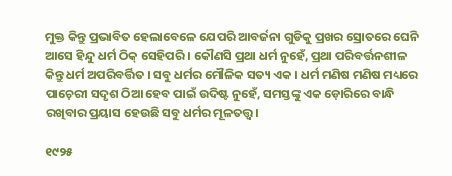ମୁକ୍ତ କିନ୍ତୁ ପ୍ରଭାବିତ ହେଲାବେଳେ ଯେପରି ଆବର୍ଜନା ଗୁଡିକୁ ପ୍ରଖର ସ୍ରୋତରେ ଘେନି ଆସେ ହିନ୍ଦୁ ଧର୍ମ ଠିକ୍ ସେହିପରି । କୌଣସି ପ୍ରଥା ଧର୍ମ ନୁହେଁ, ପ୍ରଥା ପରିବର୍ତ୍ତନଶୀଳ କିନ୍ତୁ ଧର୍ମ ଅପରିବର୍ତ୍ତିତ । ସବୁ ଧର୍ମର ମୌଳିକ ସତ୍ୟ ଏକ । ଧର୍ମ ମଣିଷ ମଣିଷ ମଧ୍ୟରେ ପାଚ଼େରୀ ସଦୃଶ ଠିଆ ହେବ ପାଇଁ ଉଦିଷ୍ଟ ନୁହେଁ, ସମସ୍ତଙ୍କୁ ଏକ ଡ଼ୋରିରେ ବାନ୍ଧି ରଖିବାର ପ୍ରୟାସ ହେଉଛି ସବୁ ଧର୍ମର ମୂଳତତ୍ତ୍ୱ।

୧୯୨୫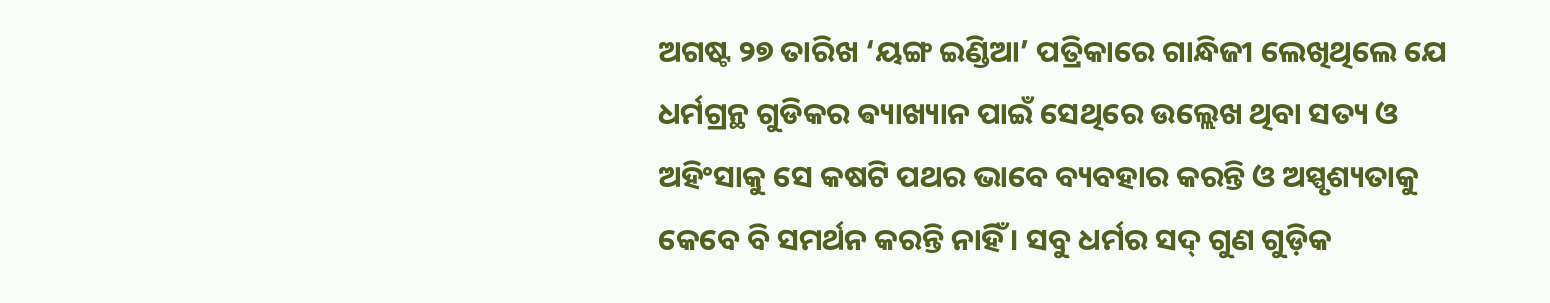ଅଗଷ୍ଟ ୨୭ ତାରିଖ ‘ୟଙ୍ଗ ଇଣ୍ଡିଆ’ ପତ୍ରିକାରେ ଗାନ୍ଧିଜୀ ଲେଖିଥିଲେ ଯେ ଧର୍ମଗ୍ରନ୍ଥ ଗୁଡିକର ଵ୍ୟାଖ୍ୟାନ ପାଇଁ ସେଥିରେ ଉଲ୍ଲେଖ ଥିବା ସତ୍ୟ ଓ ଅହିଂସାକୁ ସେ କଷଟି ପଥର ଭାବେ ବ୍ୟବହାର କରନ୍ତି ଓ ଅସ୍ପୃଶ୍ୟତାକୁ କେବେ ବି ସମର୍ଥନ କରନ୍ତି ନାହିଁ । ସବୁ ଧର୍ମର ସଦ୍ ଗୁଣ ଗୁଡ଼ିକ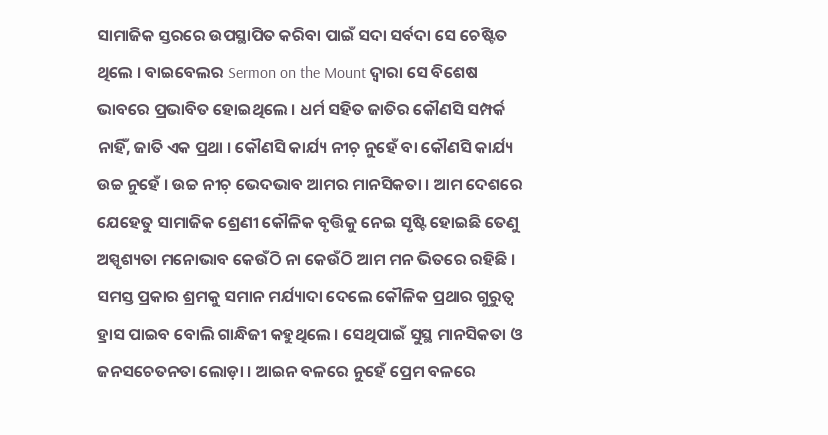ସାମାଜିକ ସ୍ତରରେ ଉପସ୍ଥାପିତ କରିବା ପାଇଁ ସଦା ସର୍ବଦା ସେ ଚେଷ୍ଟିତ ଥିଲେ । ବାଇବେଲର Sermon on the Mount ଦ୍ୱାରା ସେ ବିଶେଷ ଭାବରେ ପ୍ରଭାବିତ ହୋଇଥିଲେ । ଧର୍ମ ସହିତ ଜାତିର କୌଣସି ସମ୍ପର୍କ ନାହିଁ, ଜାତି ଏକ ପ୍ରଥା । କୌଣସି କାର୍ଯ୍ୟ ନୀଚ଼ ନୁହେଁ ବା କୌଣସି କାର୍ଯ୍ୟ ଉଚ୍ଚ ନୁହେଁ । ଉଚ୍ଚ ନୀଚ଼ ଭେଦଭାବ ଆମର ମାନସିକତା । ଆମ ଦେଶରେ ଯେହେତୁ ସାମାଜିକ ଶ୍ରେଣୀ କୌଳିକ ବୃତ୍ତିକୁ ନେଇ ସୃଷ୍ଟି ହୋଇଛି ତେଣୁ ଅସ୍ପୃଶ୍ୟତା ମନୋଭାବ କେଉଁଠି ନା କେଉଁଠି ଆମ ମନ ଭିତରେ ରହିଛି । ସମସ୍ତ ପ୍ରକାର ଶ୍ରମକୁ ସମାନ ମର୍ଯ୍ୟାଦା ଦେଲେ କୌଳିକ ପ୍ରଥାର ଗୁରୁତ୍ୱ ହ୍ରାସ ପାଇବ ବୋଲି ଗାନ୍ଧିଜୀ କହୁଥିଲେ । ସେଥିପାଇଁ ସୁସ୍ଥ ମାନସିକତା ଓ ଜନସଚେତନତା ଲୋଡ଼ା । ଆଇନ ବଳରେ ନୁହେଁ ପ୍ରେମ ବଳରେ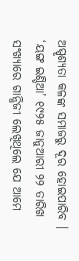ଅସ୍ପୃଶ୍ୟତା କଳଙ୍କ ସମାଜରୁ ଦୂର ହୋଇପାରିବ । ‘ୟଙ୍ଗ ଇଣ୍ଡିଆ’ ୧୯୨୫ ଜାନୁଆରୀ ୨୨ ତାରିଖ ସଂଖ୍ୟାରେ ଗାନ୍ଧିଜୀ ଲେଖିଥିଲେ ଯେ ଆମେ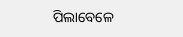ପିଲାବେଳେ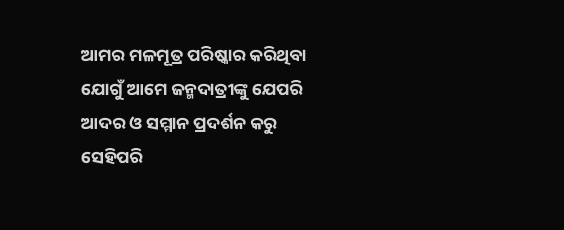ଆମର ମଳମୂତ୍ର ପରିଷ୍କାର କରିଥିବା ଯୋଗୁଁ ଆମେ ଜନ୍ମଦାତ୍ରୀଙ୍କୁ ଯେପରି ଆଦର ଓ ସମ୍ମାନ ପ୍ରଦର୍ଶନ କରୁ ସେହିପରି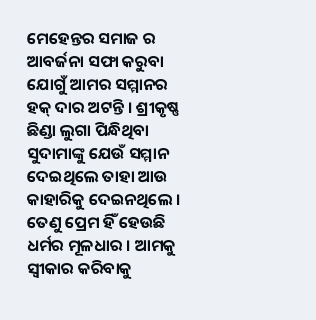ମେହେନ୍ତର ସମାଜ ର ଆବର୍ଜନା ସଫା କରୁବା ଯୋଗୁଁ ଆମର ସମ୍ମାନର ହକ୍ ଦାର ଅଟନ୍ତି । ଶ୍ରୀକୃଷ୍ଣ ଛିଣ୍ଡା ଲୁଗା ପିନ୍ଧିଥିବା ସୁଦାମାଙ୍କୁ ଯେଉଁ ସମ୍ମାନ ଦେଇଥିଲେ ତାହା ଆଉ କାହାରିକୁ ଦେଇନଥିଲେ । ତେଣୁ ପ୍ରେମ ହିଁ ହେଉଛି ଧର୍ମର ମୂଳଧାର । ଆମକୁ ସ୍ୱୀକାର କରିବାକୁ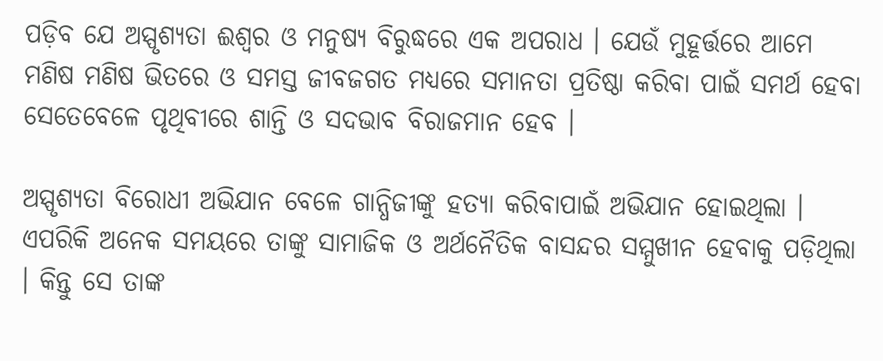ପଡ଼ିବ ଯେ ଅସ୍ପୃଶ୍ୟତା ଈଶ୍ୱର ଓ ମନୁଷ୍ୟ ବିରୁଦ୍ଧରେ ଏକ ଅପରାଧ । ଯେଉଁ ମୁହୂର୍ତ୍ତରେ ଆମେ ମଣିଷ ମଣିଷ ଭିତରେ ଓ ସମସ୍ତ ଜୀବଜଗତ ମଧ୍ୟରେ ସମାନତା ପ୍ରତିଷ୍ଠା କରିବା ପାଇଁ ସମର୍ଥ ହେବା ସେତେବେଳେ ପୃଥିବୀରେ ଶାନ୍ତି ଓ ସଦଭାବ ବିରାଜମାନ ହେବ ।

ଅସ୍ପୃଶ୍ୟତା ବିରୋଧୀ ଅଭିଯାନ ବେଳେ ଗାନ୍ଧିଜୀଙ୍କୁ ହତ୍ୟା କରିବାପାଇଁ ଅଭିଯାନ ହୋଇଥିଲା । ଏପରିକି ଅନେକ ସମୟରେ ତାଙ୍କୁ ସାମାଜିକ ଓ ଅର୍ଥନୈତିକ ବାସନ୍ଦର ସମ୍ମୁଖୀନ ହେବାକୁ ପଡ଼ିଥିଲା । କିନ୍ତୁ ସେ ତାଙ୍କ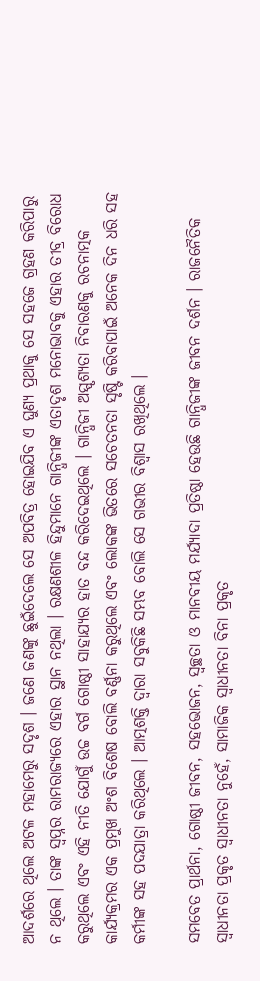ଆଦର୍ଶରେ ଥିଲେ ଅଟଳ ମହାମେରୁ ସଦୃଶ । ଜଣେ ଜଣଙ୍କୁ ଛୁଇଁଦେଲେ ସେ ଅପବିତ୍ର ହୋଇଯିବ ଏ ଘୁଣ୍ୟ ପ୍ରଥାକୁ ସେ ସହଜେ ଗ୍ରହଣ କରିପାରୁ ନ ଥିଲେ । ତାଙ୍କ ସ୍ୱପ୍ନର ରାମରାଜ୍ୟରେ ଏହାର ସ୍ଥାନ ନଥିଲା । ରକ୍ଷଣଶୀଳ ହିନ୍ଦୁମାନେ ଗାନ୍ଧିଜୀଙ୍କ ଏତାଦୃଶ ମନୋଭାବକୁ ଏହାର ତୀବ୍ର ବିରୋଧ କରୁଥିଲେ ଏବଂ ଏହି ନୀତି ଯୋଗୁଁ ଉଚ୍ଚ ବର୍ଗ ଗୋଷ୍ଠୀ ସାହାଯ୍ୟର ହାତ ବନ୍ଦ କରିଦେଇଥିଲେ । ଗାନ୍ଧିଜୀ ଅସ୍ପୃଶ୍ୟତା ନିବାରଣକୁ ରଚନାତ୍ମକ କାର୍ଯ୍ୟକ୍ରମର ଏକ ପ୍ରମୁଖ ଅଂଶ ବିଶେଷ ବୋଲି ବର୍ଣ୍ଣନା କରୁଥିଲେ ଏବଂ ଲୋକଙ୍କ ଭିତରେ ସଚେତନତା ସୃଷ୍ଟି କରିବାପାଇଁ ଅନେକ ଦିନ ଧରି ସହ କର୍ମୀଙ୍କ ସହ ପଦଯାତ୍ରା କରିଥିଲେ । ଆତ୍ମଶକ୍ତି ଦ୍ୱାରା ସବୁକିଛି ସମ୍ଭବ ବୋଲି ସେ ଗଭୀର ବିଶ୍ୱାସ ରଖିଥିଲେ ।

ସମବେତ ପ୍ରାର୍ଥନା, ଗୋଷ୍ଠୀ ଜୀବନ, ସହଭୋଜନ, ସ୍ୱଚ୍ଛତା ଓ ମାନବୀୟ ମର୍ଯ୍ୟାଦା ପ୍ରତିଷ୍ଠା ହେଉଛି ଗାନ୍ଧିଜୀଙ୍କ ଜୀବନ ଦର୍ଶନ । ରାଜନୈତିକ ସ୍ୱାଧୀନତା ପ୍ରକୃତ ସ୍ୱାଧୀନତା ନୁହେଁ, ସାମାଜିକ ସ୍ୱାଧୀନତା ବିନା ପ୍ରକୃତ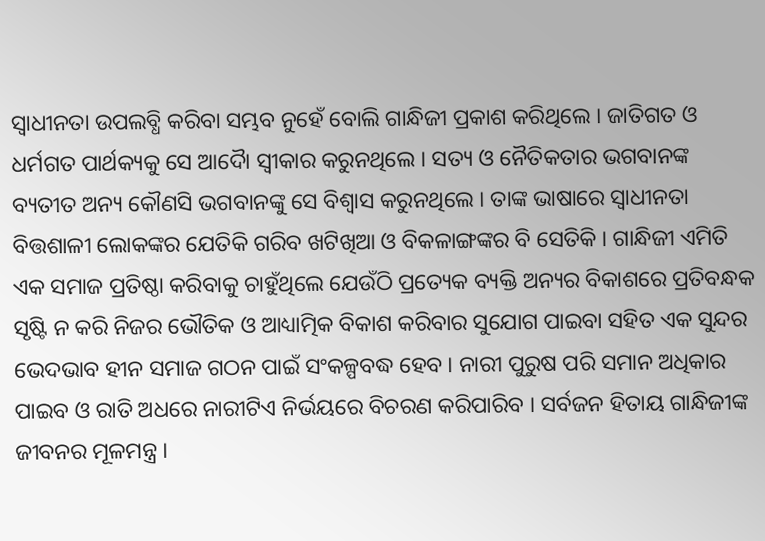ସ୍ୱାଧୀନତା ଉପଲବ୍ଧି କରିବା ସମ୍ଭବ ନୁହେଁ ବୋଲି ଗାନ୍ଧିଜୀ ପ୍ରକାଶ କରିଥିଲେ । ଜାତିଗତ ଓ ଧର୍ମଗତ ପାର୍ଥକ୍ୟକୁ ସେ ଆଦୋୖ ସ୍ୱୀକାର କରୁନଥିଲେ । ସତ୍ୟ ଓ ନୈତିକତାର ଭଗବାନଙ୍କ ବ୍ୟତୀତ ଅନ୍ୟ କୌଣସି ଭଗବାନଙ୍କୁ ସେ ବିଶ୍ୱାସ କରୁନଥିଲେ । ତାଙ୍କ ଭାଷାରେ ସ୍ୱାଧୀନତା ବିତ୍ତଶାଳୀ ଲୋକଙ୍କର ଯେତିକି ଗରିବ ଖଟିଖିଆ ଓ ବିକଳାଙ୍ଗଙ୍କର ବି ସେତିକି । ଗାନ୍ଧିଜୀ ଏମିତି ଏକ ସମାଜ ପ୍ରତିଷ୍ଠା କରିବାକୁ ଚାହୁଁଥିଲେ ଯେଉଁଠି ପ୍ରତ୍ୟେକ ବ୍ୟକ୍ତି ଅନ୍ୟର ବିକାଶରେ ପ୍ରତିବନ୍ଧକ ସୃଷ୍ଟି ନ କରି ନିଜର ଭୌତିକ ଓ ଆଧ୍ୟାତ୍ମିକ ବିକାଶ କରିବାର ସୁଯୋଗ ପାଇବା ସହିତ ଏକ ସୁନ୍ଦର ଭେଦଭାବ ହୀନ ସମାଜ ଗଠନ ପାଇଁ ସଂକଳ୍ପବଦ୍ଧ ହେବ । ନାରୀ ପୁରୁଷ ପରି ସମାନ ଅଧିକାର ପାଇବ ଓ ରାତି ଅଧରେ ନାରୀଟିଏ ନିର୍ଭୟରେ ବିଚରଣ କରିପାରିବ । ସର୍ବଜନ ହିତାୟ ଗାନ୍ଧିଜୀଙ୍କ ଜୀବନର ମୂଳମନ୍ତ୍ର ।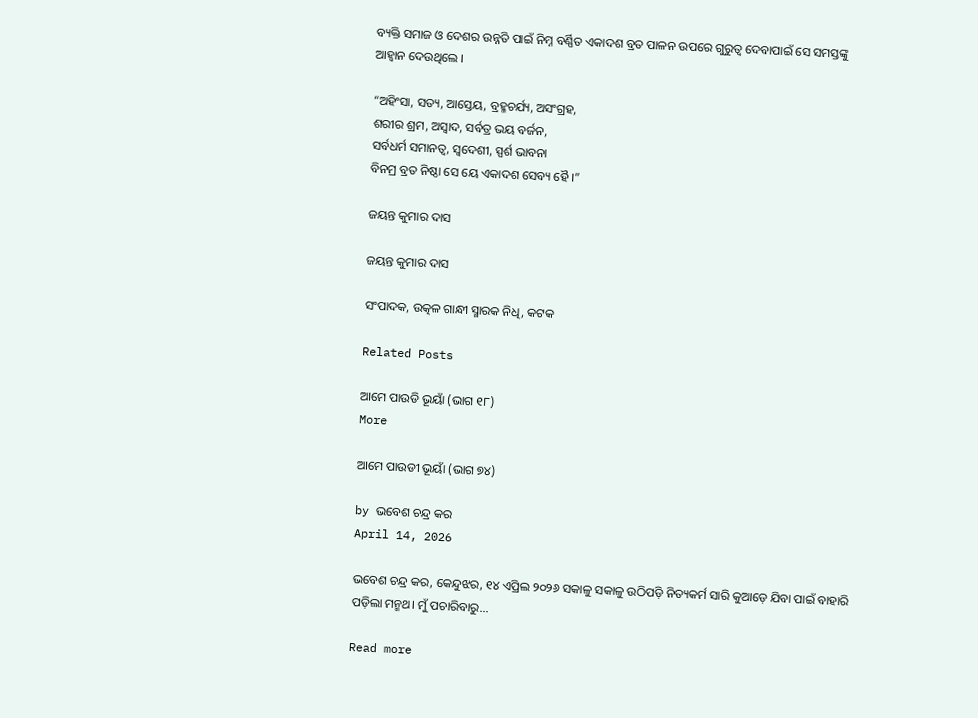ବ୍ୟକ୍ତି ସମାଜ ଓ ଦେଶର ଉନ୍ନତି ପାଇଁ ନିମ୍ନ ବର୍ଣ୍ଣିତ ଏକାଦଶ ବ୍ରତ ପାଳନ ଉପରେ ଗୁରୁତ୍ୱ ଦେବାପାଇଁ ସେ ସମସ୍ତଙ୍କୁ ଆହ୍ୱାନ ଦେଉଥିଲେ ।

“ଅହିଂସା, ସତ୍ୟ, ଆସ୍ତେୟ, ବ୍ରହ୍ମଚର୍ଯ୍ୟ, ଅସଂଗ୍ରହ,
ଶରୀର ଶ୍ରମ, ଅସ୍ଵାଦ, ସର୍ବତ୍ର ଭୟ ବର୍ଜନ,
ସର୍ବଧର୍ମ ସମାନତ୍ଵ, ସ୍ୱଦେଶୀ, ସ୍ପର୍ଶ ଭାବନା
ବିନମ୍ର ବ୍ରତ ନିଷ୍ଠା ସେ ୟେ ଏକାଦଶ ସେବ୍ୟ ହୈ ।”

ଜୟନ୍ତ କୁମାର ଦାସ

ଜୟନ୍ତ କୁମାର ଦାସ

ସଂପାଦକ, ଉତ୍କଳ ଗାନ୍ଧୀ ସ୍ମାରକ ନିଧି, କଟକ

Related Posts

ଆମେ ପାଉଡି ଭୂୟାଁ (ଭାଗ ୧୮)
More

ଆମେ ପାଉଡୀ ଭୂୟାଁ (ଭାଗ ୭୪)

by ଭବେଶ ଚନ୍ଦ୍ର କର
April 14, 2026

ଭବେଶ ଚନ୍ଦ୍ର କର, କେନ୍ଦୁଝର, ୧୪ ଏପ୍ରିଲ ୨୦୨୬ ସକାଳୁ ସକାଳୁ ଉଠିପଡ଼ି ନିତ୍ୟକର୍ମ ସାରି କୁଆଡ଼େ ଯିବା ପାଇଁ ବାହାରି ପଡ଼ିଲା ମନ୍ମଥ। ମୁଁ ପଚାରିବାରୁ...

Read more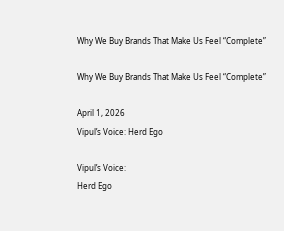Why We Buy Brands That Make Us Feel “Complete”

Why We Buy Brands That Make Us Feel “Complete”

April 1, 2026
Vipul’s Voice: Herd Ego

Vipul’s Voice:
Herd Ego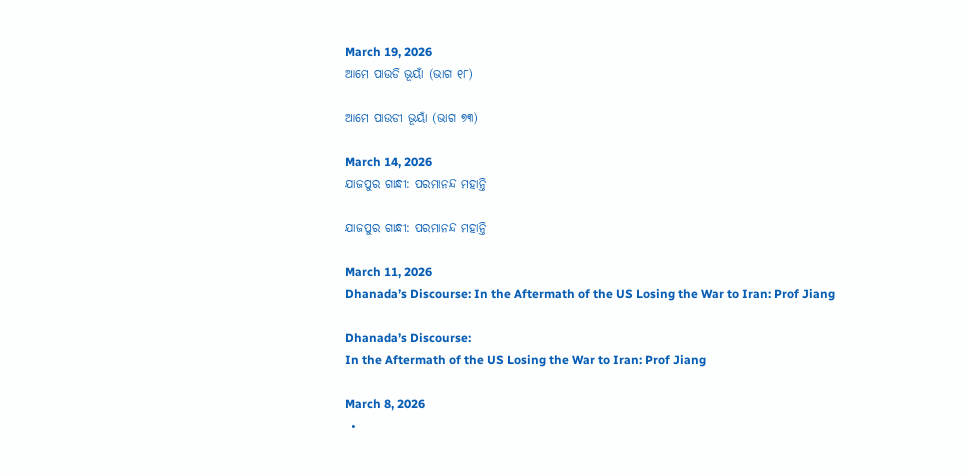March 19, 2026
ଆମେ ପାଉଡି ଭୂୟାଁ (ଭାଗ ୧୮)

ଆମେ ପାଉଡୀ ଭୂୟାଁ (ଭାଗ ୭୩)

March 14, 2026
ଯାଜପୁର ଗାନ୍ଧୀ: ପରମାନନ୍ଦ ମହାନ୍ତି

ଯାଜପୁର ଗାନ୍ଧୀ: ପରମାନନ୍ଦ ମହାନ୍ତି

March 11, 2026
Dhanada’s Discourse: In the Aftermath of the US Losing the War to Iran: Prof Jiang

Dhanada’s Discourse:
In the Aftermath of the US Losing the War to Iran: Prof Jiang

March 8, 2026
  •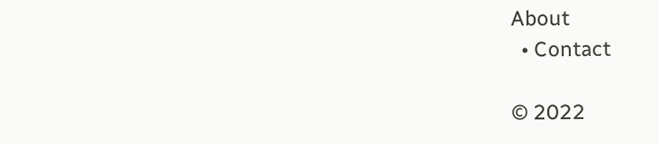About
  • Contact

© 2022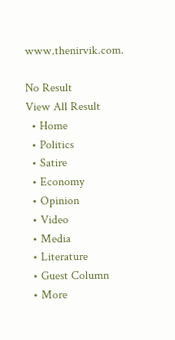www.thenirvik.com.

No Result
View All Result
  • Home
  • Politics
  • Satire
  • Economy
  • Opinion
  • Video
  • Media
  • Literature
  • Guest Column
  • More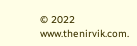© 2022 www.thenirvik.com.